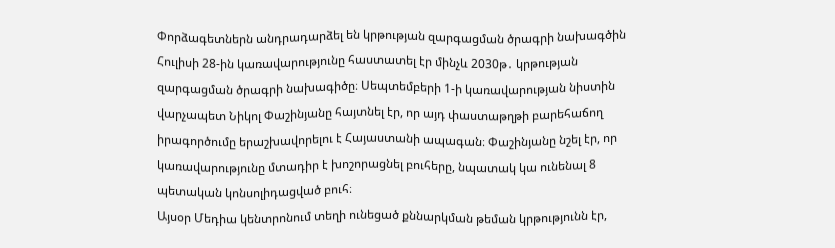Փորձագետներն անդրադարձել են կրթության զարգացման ծրագրի նախագծին
Հուլիսի 28-ին կառավարությունը հաստատել էր մինչև 2030թ․ կրթության զարգացման ծրագրի նախագիծը։ Սեպտեմբերի 1-ի կառավարության նիստին վարչապետ Նիկոլ Փաշինյանը հայտնել էր, որ այդ փաստաթղթի բարեհաճող իրագործումը երաշխավորելու է Հայաստանի ապագան։ Փաշինյանը նշել էր, որ կառավարությունը մտադիր է խոշորացնել բուհերը, նպատակ կա ունենալ 8 պետական կոնսոլիդացված բուհ։
Այսօր Մեդիա կենտրոնում տեղի ունեցած քննարկման թեման կրթությունն էր,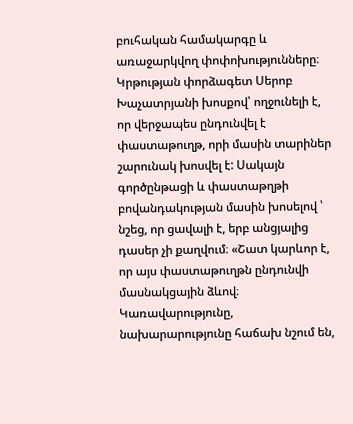բուհական համակարգը և առաջարկվող փոփոխությունները։
Կրթության փորձագետ Սերոբ Խաչատրյանի խոսքով՝ ողջունելի է, որ վերջապես ընդունվել է փաստաթուղթ, որի մասին տարիներ շարունակ խոսվել է: Սակայն գործընթացի և փաստաթղթի բովանդակության մասին խոսելով ՝ նշեց, որ ցավալի է, երբ անցյալից դասեր չի քաղվում։ «Շատ կարևոր է, որ այս փաստաթուղթն ընդունվի մասնակցային ձևով։ Կառավարությունը, նախարարությունը հաճախ նշում են,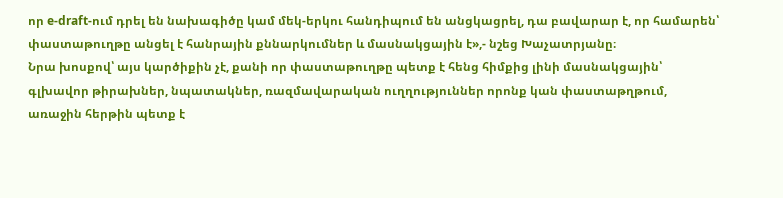որ e-draft-ում դրել են նախագիծը կամ մեկ-երկու հանդիպում են անցկացրել, դա բավարար է, որ համարեն՝ փաստաթուղթը անցել է հանրային քննարկումներ և մասնակցային է»,- նշեց Խաչատրյանը։
Նրա խոսքով՝ այս կարծիքին չէ, քանի որ փաստաթուղթը պետք է հենց հիմքից լինի մասնակցային՝ գլխավոր թիրախներ, նպատակներ, ռազմավարական ուղղություններ որոնք կան փաստաթղթում, առաջին հերթին պետք է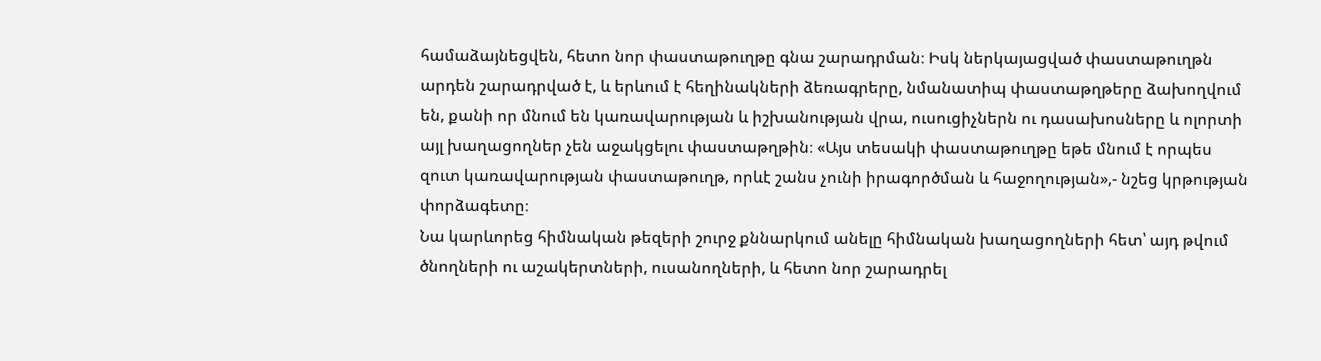համաձայնեցվեն, հետո նոր փաստաթուղթը գնա շարադրման։ Իսկ ներկայացված փաստաթուղթն արդեն շարադրված է, և երևում է հեղինակների ձեռագրերը, նմանատիպ փաստաթղթերը ձախողվում են, քանի որ մնում են կառավարության և իշխանության վրա, ուսուցիչներն ու դասախոսները և ոլորտի այլ խաղացողներ չեն աջակցելու փաստաթղթին։ «Այս տեսակի փաստաթուղթը եթե մնում է որպես զուտ կառավարության փաստաթուղթ, որևէ շանս չունի իրագործման և հաջողության»,- նշեց կրթության փորձագետը։
Նա կարևորեց հիմնական թեզերի շուրջ քննարկում անելը հիմնական խաղացողների հետ՝ այդ թվում ծնողների ու աշակերտների, ուսանողների, և հետո նոր շարադրել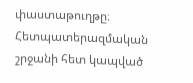փաստաթուղթը։
Հետպատերազմական շրջանի հետ կապված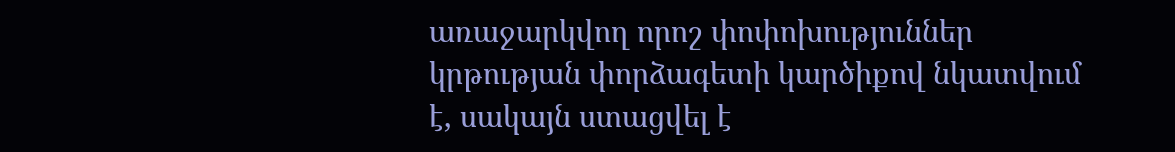առաջարկվող որոշ փոփոխություններ կրթության փորձագետի կարծիքով նկատվում է, սակայն ստացվել է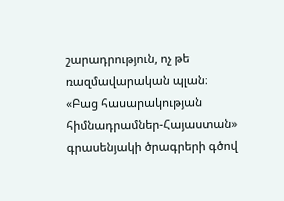շարադրություն, ոչ թե ռազմավարական պլան։
«Բաց հասարակության հիմնադրամներ-Հայաստան» գրասենյակի ծրագրերի գծով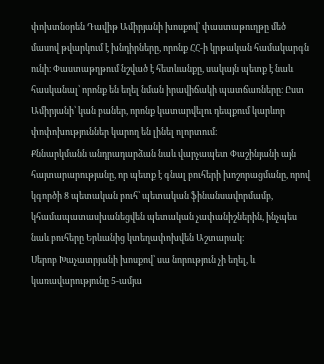փոխտնօրեն Դավիթ Ամիրյանի խոսքով՝ փաստաթուղթը մեծ մասով թվարկում է խնդիրները, որոնք ՀՀ-ի կրթական համակարգն ունի։ Փաստաթղթում նշված է հետևանքը, սակայն պետք է նաև հասկանալ՝ որոնք են եղել նման իրավիճակի պատճառները։ Ըստ Ամիրյանի՝ կան բաներ, որոնք կատարվելու դեպքում կարևոր փոփոխություններ կարող են լինել ոլորտում։
Քննարկմանն անդրադարձան նաև վարչապետ Փաշինյանի այն հայտարարությանը, որ պետք է գնալ բուհերի խոշորացմանը, որով կգործի 8 պետական բուհ՝ պետական ֆինանսավորմամբ, կհամապատասխանեցվեն պետական չափանիշներին, ինչպես նաև բուհերը Երևանից կտեղափոխվեն Աշտարակ։
Սերոբ Խաչատրյանի խոսքով՝ սա նորություն չի եղել, և կառավարությունը 5-ամյա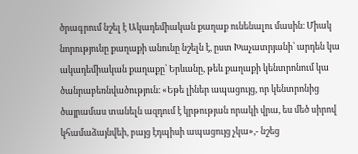ծրագրում նշել է Ակադեմիական քաղաք ունենալու մասին։ Միակ նորությունը քաղաքի անունը նշելն է, ըստ Խաչատրյանի՝ արդեն կա ակադեմիական քաղաքը՝ Երևանը, թեև քաղաքի կենտրոնում կա ծանրաբեռնվածություն։ «Եթե լիներ ապացույց, որ կենտրոնից ծայրամաս տանելն ազդում է կրթության որակի վրա, ես մեծ սիրով կհամաձայնվեի, բայց էդպիսի ապացույց չկա»,- նշեց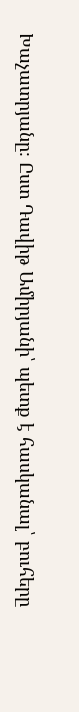Խաչատրյանը։ Ըստ Դավիթ Ամիրյանի՝ պետք է հասկանալ՝ բուհերը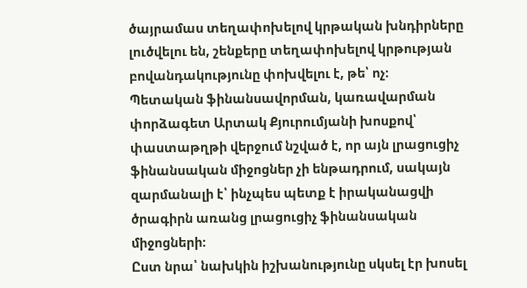ծայրամաս տեղափոխելով կրթական խնդիրները լուծվելու են, շենքերը տեղափոխելով կրթության բովանդակությունը փոխվելու է, թե՝ ոչ։
Պետական ֆինանսավորման, կառավարման փորձագետ Արտակ Քյուրումյանի խոսքով՝ փաստաթղթի վերջում նշված է, որ այն լրացուցիչ ֆինանսական միջոցներ չի ենթադրում, սակայն զարմանալի է՝ ինչպես պետք է իրականացվի ծրագիրն առանց լրացուցիչ ֆինանսական միջոցների։
Ըստ նրա՝ նախկին իշխանությունը սկսել էր խոսել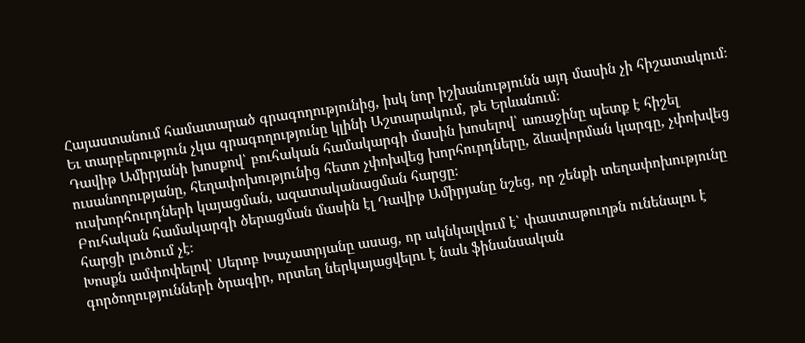Հայաստանում համատարած գրագողությունից, իսկ նոր իշխանությունն այդ մասին չի հիշատակում։ Եւ տարբերություն չկա գրագողությունը կլինի Աշտարակում, թե Երևանում։
Դավիթ Ամիրյանի խոսքով՝ բուհական համակարգի մասին խոսելով՝ առաջինը պետք է հիշել ուսանողությանը, հեղափոխությունից հետո չփոխվեց խորհուրդները, ձևավորման կարգը, չփոխվեց ուսխորհուրդների կայացման, ազատականացման հարցը։
Բուհական համակարգի ծերացման մասին էլ Դավիթ Ամիրյանը նշեց, որ շենքի տեղափոխությունը հարցի լուծում չէ։
Խոսքն ամփոփելով՝ Սերոբ Խաչատրյանը ասաց, որ ակնկալվում է՝ փաստաթուղթն ունենալու է գործողությունների ծրագիր, որտեղ ներկայացվելու է նաև ֆինանսական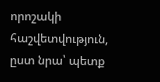որոշակի հաշվետվություն, ըստ նրա՝ պետք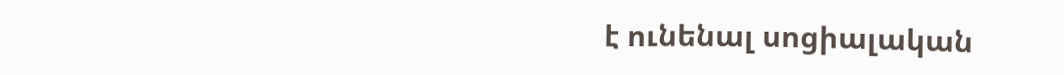է ունենալ սոցիալական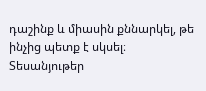դաշինք և միասին քննարկել, թե ինչից պետք է սկսել։
Տեսանյութեր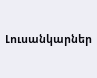Լուսանկարներ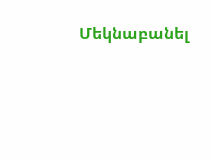Մեկնաբանել